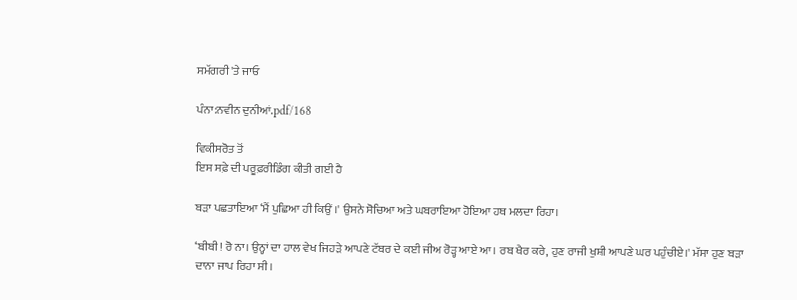ਸਮੱਗਰੀ 'ਤੇ ਜਾਓ

ਪੰਨਾ:ਨਵੀਨ ਦੁਨੀਆਂ.pdf/168

ਵਿਕੀਸਰੋਤ ਤੋਂ
ਇਸ ਸਫ਼ੇ ਦੀ ਪਰੂਫ਼ਰੀਡਿੰਗ ਕੀਤੀ ਗਈ ਹੈ

ਬੜਾ ਪਛਤਾਇਆ ‘ਮੈਂ ਪੁਛਿਆ ਹੀ ਕਿਉਂ ।' ਉਸਨੇ ਸੋਚਿਆ ਅਤੇ ਘਬਰਾਇਆ ਹੋਇਆ ਹਥ ਮਲਦਾ ਰਿਹਾ।

‘ਬੀਬੀ! ਰੋ ਨਾ। ਉਨ੍ਹਾਂ ਦਾ ਹਾਲ ਵੇਖ ਜਿਹੜੇ ਆਪਣੇ ਟੱਬਰ ਦੇ ਕਈ ਜੀਅ ਰੋੜ੍ਹ ਆਏ ਆ। ਰਬ ਖੈਰ ਕਰੇ, ਹੁਣ ਰਾਜੀ ਖੁਸ਼ੀ ਆਪਣੇ ਘਰ ਪਹੁੰਚੀਏ।' ਮੱਸਾ ਹੁਣ ਬੜਾ ਦਾਨਾ ਜਾਪ ਰਿਹਾ ਸੀ।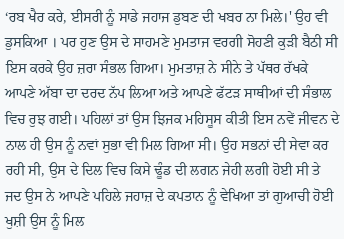‘ਰਬ ਖੈਰ ਕਰੇ, ਈਸਰੀ ਨੂੰ ਸਾਡੇ ਜਹਾਜ ਡੁਬਣ ਦੀ ਖਬਰ ਨਾ ਮਿਲੇ।' ਉਹ ਵੀ ਡੁਸਕਿਆ । ਪਰ ਹੁਣ ਉਸ ਦੇ ਸਾਹਮਣੇ ਮੁਮਤਾਜ ਵਰਗੀ ਸੋਹਣੀ ਕੁੜੀ ਬੈਠੀ ਸੀ ਇਸ ਕਰਕੇ ਉਹ ਜ਼ਰਾ ਸੰਭਲ ਗਿਆ। ਮੁਮਤਾਜ਼ ਨੇ ਸੀਨੇ ਤੇ ਪੱਥਰ ਰੱਖਕੇ ਆਪਣੇ ਅੱਬਾ ਦਾ ਦਰਦ ਨੱਪ ਲਿਆ ਅਤੇ ਆਪਣੇ ਫੱਟੜ ਸਾਥੀਆਂ ਦੀ ਸੰਭਾਲ ਵਿਚ ਰੁਝ ਗਈ। ਪਹਿਲਾਂ ਤਾਂ ਉਸ ਝਿਜਕ ਮਹਿਸੂਸ ਕੀਤੀ ਇਸ ਨਵੇਂ ਜੀਵਨ ਦੇ ਨਾਲ ਹੀ ਉਸ ਨੂੰ ਨਵਾਂ ਸੁਭਾ ਵੀ ਮਿਲ ਗਿਆ ਸੀ। ਉਹ ਸਭਨਾਂ ਦੀ ਸੇਵਾ ਕਰ ਰਹੀ ਸੀ, ਉਸ ਦੇ ਦਿਲ ਵਿਚ ਕਿਸੇ ਢੂੰਡ ਦੀ ਲਗਨ ਜੇਹੀ ਲਗੀ ਹੋਈ ਸੀ ਤੇ ਜਦ ਉਸ ਨੇ ਆਪਣੇ ਪਹਿਲੇ ਜਹਾਜ਼ ਦੇ ਕਪਤਾਨ ਨੂੰ ਵੇਖਿਆ ਤਾਂ ਗੁਆਚੀ ਹੋਈ ਖੁਸ਼ੀ ਉਸ ਨੂੰ ਮਿਲ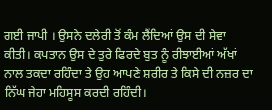ਗਈ ਜਾਪੀ । ਉਸਨੇ ਦਲੇਰੀ ਤੋਂ ਕੰਮ ਲੈਂਦਿਆਂ ਉਸ ਦੀ ਸੇਵਾ ਕੀਤੀ। ਕਪਤਾਨ ਉਸ ਦੇ ਤੁਰੇ ਫਿਰਦੇ ਬੁਤ ਨੂੰ ਰੀਝਾਈਆਂ ਅੱਖਾਂ ਨਾਲ ਤਕਦਾ ਰਹਿੰਦਾ ਤੇ ਉਹ ਆਪਣੇ ਸ਼ਰੀਰ ਤੇ ਕਿਸੇ ਦੀ ਨਜ਼ਰ ਦਾ ਨਿੱਘ ਜੇਹਾ ਮਹਿਸੂਸ ਕਰਦੀ ਰਹਿੰਦੀ।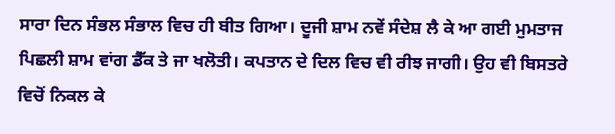ਸਾਰਾ ਦਿਨ ਸੰਭਲ ਸੰਭਾਲ ਵਿਚ ਹੀ ਬੀਤ ਗਿਆ। ਦੂਜੀ ਸ਼ਾਮ ਨਵੇਂ ਸੰਦੇਸ਼ ਲੈ ਕੇ ਆ ਗਈ ਮੁਮਤਾਜ ਪਿਛਲੀ ਸ਼ਾਮ ਵਾਂਗ ਡੈੱਕ ਤੇ ਜਾ ਖਲੋਤੀ। ਕਪਤਾਨ ਦੇ ਦਿਲ ਵਿਚ ਵੀ ਰੀਝ ਜਾਗੀ। ਉਹ ਵੀ ਬਿਸਤਰੇ ਵਿਚੋਂ ਨਿਕਲ ਕੇ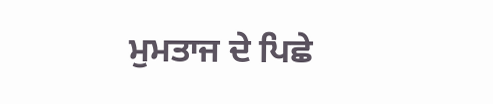ਮੁਮਤਾਜ ਦੇ ਪਿਛੇ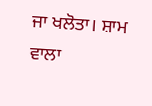ਜਾ ਖਲੋਤਾ। ਸ਼ਾਮ ਵਾਲਾ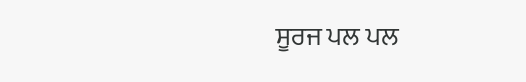ਸੂਰਜ ਪਲ ਪਲ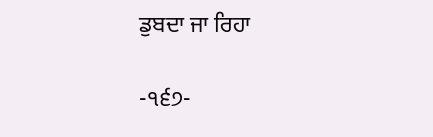ਡੁਬਦਾ ਜਾ ਰਿਹਾ

-੧੬੭-